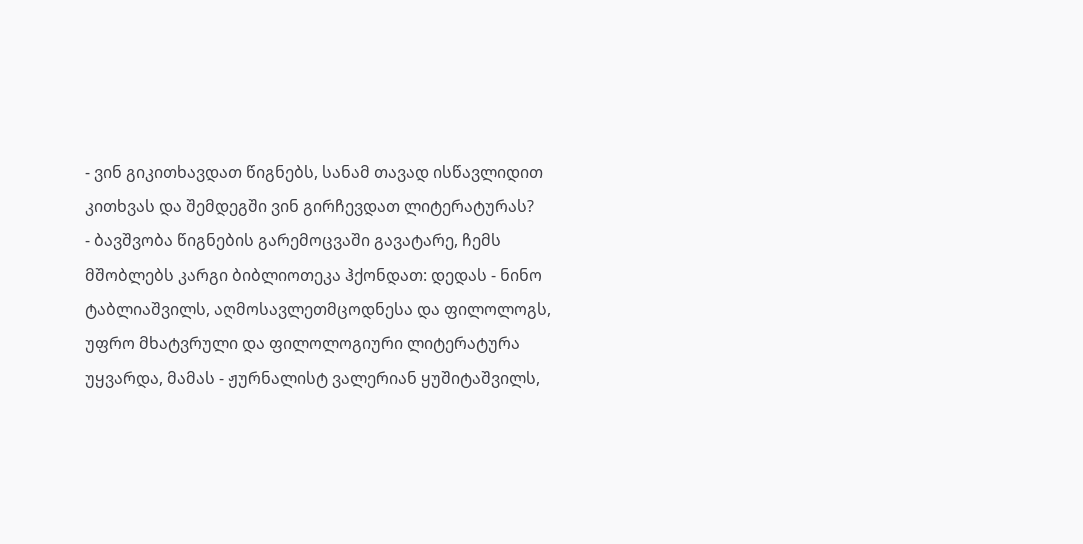- ვინ გიკითხავდათ წიგნებს, სანამ თავად ისწავლიდით კითხვას და შემდეგში ვინ გირჩევდათ ლიტერატურას?
- ბავშვობა წიგნების გარემოცვაში გავატარე, ჩემს მშობლებს კარგი ბიბლიოთეკა ჰქონდათ: დედას - ნინო ტაბლიაშვილს, აღმოსავლეთმცოდნესა და ფილოლოგს, უფრო მხატვრული და ფილოლოგიური ლიტერატურა უყვარდა, მამას - ჟურნალისტ ვალერიან ყუშიტაშვილს,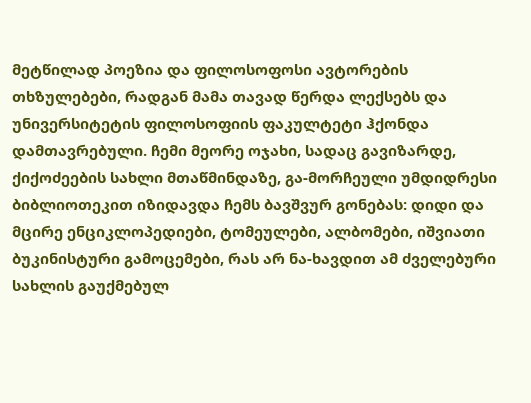მეტწილად პოეზია და ფილოსოფოსი ავტორების თხზულებები, რადგან მამა თავად წერდა ლექსებს და უნივერსიტეტის ფილოსოფიის ფაკულტეტი ჰქონდა დამთავრებული. ჩემი მეორე ოჯახი, სადაც გავიზარდე, ქიქოძეების სახლი მთაწმინდაზე, გა-მორჩეული უმდიდრესი ბიბლიოთეკით იზიდავდა ჩემს ბავშვურ გონებას: დიდი და მცირე ენციკლოპედიები, ტომეულები, ალბომები, იშვიათი ბუკინისტური გამოცემები, რას არ ნა-ხავდით ამ ძველებური სახლის გაუქმებულ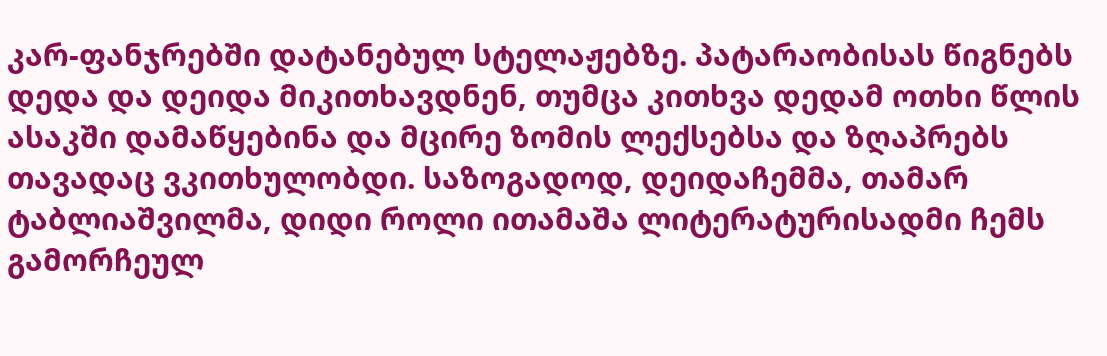კარ-ფანჯრებში დატანებულ სტელაჟებზე. პატარაობისას წიგნებს დედა და დეიდა მიკითხავდნენ, თუმცა კითხვა დედამ ოთხი წლის ასაკში დამაწყებინა და მცირე ზომის ლექსებსა და ზღაპრებს თავადაც ვკითხულობდი. საზოგადოდ, დეიდაჩემმა, თამარ ტაბლიაშვილმა, დიდი როლი ითამაშა ლიტერატურისადმი ჩემს გამორჩეულ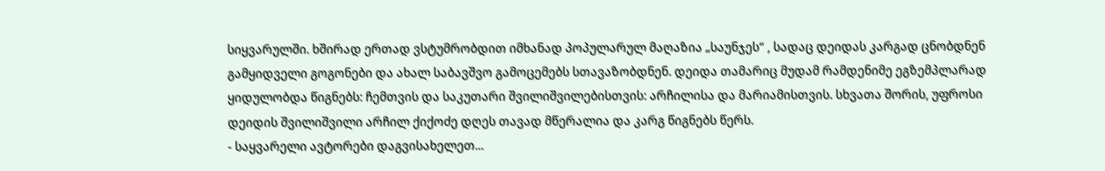სიყვარულში. ხშირად ერთად ვსტუმრობდით იმხანად პოპულარულ მაღაზია „საუნჯეს“ , სადაც დეიდას კარგად ცნობდნენ გამყიდველი გოგონები და ახალ საბავშვო გამოცემებს სთავაზობდნენ. დეიდა თამარიც მუდამ რამდენიმე ეგზემპლარად ყიდულობდა წიგნებს: ჩემთვის და საკუთარი შვილიშვილებისთვის: არჩილისა და მარიამისთვის. სხვათა შორის, უფროსი დეიდის შვილიშვილი არჩილ ქიქოძე დღეს თავად მწერალია და კარგ წიგნებს წერს.
- საყვარელი ავტორები დაგვისახელეთ...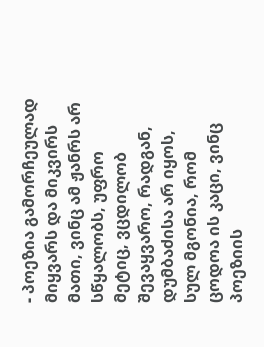- პოეზია გამორჩეულად მიყვარს და მიკვირს მათი, ვინც ამ ჟანრს არ სწყალობს, უფრო მეტიც, ვცდილობ შევაყვარო, რადგან, დუმბაძისა არ იყოს, სულ მგონია, რომ ცოდოა ის კაცი, ვინც პოეზიის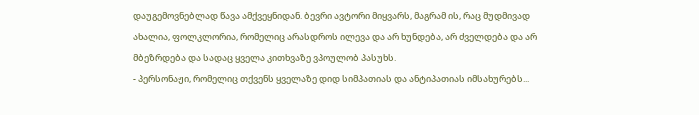დაუგემოვნებლად წავა ამქვეყნიდან. ბევრი ავტორი მიყვარს, მაგრამ ის, რაც მუდმივად ახალია, ფოლკლორია, რომელიც არასდროს ილევა და არ ხუნდება, არ ძველდება და არ მბეზრდება და სადაც ყველა კითხვაზე ვპოულობ პასუხს.
- პერსონაჟი, რომელიც თქვენს ყველაზე დიდ სიმპათიას და ანტიპათიას იმსახურებს...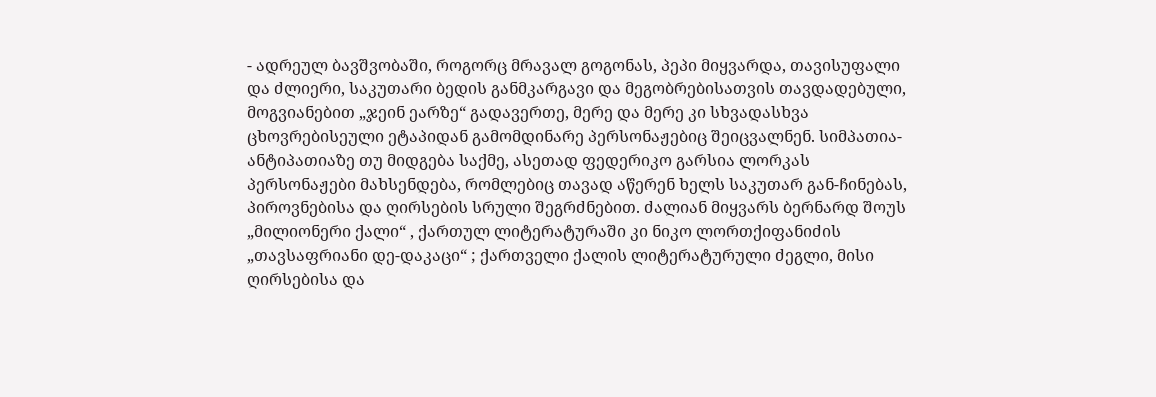- ადრეულ ბავშვობაში, როგორც მრავალ გოგონას, პეპი მიყვარდა, თავისუფალი და ძლიერი, საკუთარი ბედის განმკარგავი და მეგობრებისათვის თავდადებული, მოგვიანებით „ჯეინ ეარზე“ გადავერთე, მერე და მერე კი სხვადასხვა ცხოვრებისეული ეტაპიდან გამომდინარე პერსონაჟებიც შეიცვალნენ. სიმპათია-ანტიპათიაზე თუ მიდგება საქმე, ასეთად ფედერიკო გარსია ლორკას პერსონაჟები მახსენდება, რომლებიც თავად აწერენ ხელს საკუთარ გან-ჩინებას, პიროვნებისა და ღირსების სრული შეგრძნებით. ძალიან მიყვარს ბერნარდ შოუს „მილიონერი ქალი“ , ქართულ ლიტერატურაში კი ნიკო ლორთქიფანიძის „თავსაფრიანი დე-დაკაცი“ ; ქართველი ქალის ლიტერატურული ძეგლი, მისი ღირსებისა და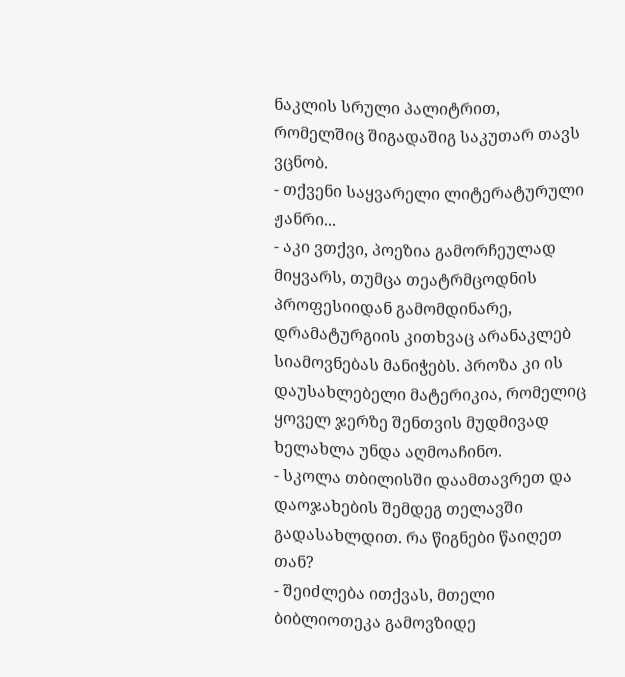ნაკლის სრული პალიტრით, რომელშიც შიგადაშიგ საკუთარ თავს ვცნობ.
- თქვენი საყვარელი ლიტერატურული ჟანრი...
- აკი ვთქვი, პოეზია გამორჩეულად მიყვარს, თუმცა თეატრმცოდნის პროფესიიდან გამომდინარე, დრამატურგიის კითხვაც არანაკლებ სიამოვნებას მანიჭებს. პროზა კი ის დაუსახლებელი მატერიკია, რომელიც ყოველ ჯერზე შენთვის მუდმივად ხელახლა უნდა აღმოაჩინო.
- სკოლა თბილისში დაამთავრეთ და დაოჯახების შემდეგ თელავში გადასახლდით. რა წიგნები წაიღეთ თან?
- შეიძლება ითქვას, მთელი ბიბლიოთეკა გამოვზიდე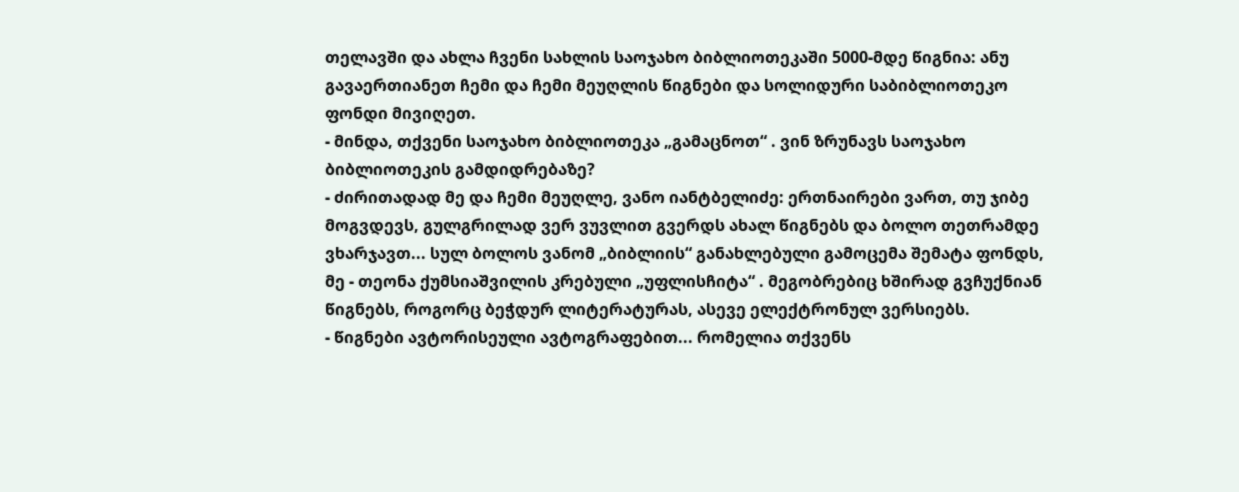თელავში და ახლა ჩვენი სახლის საოჯახო ბიბლიოთეკაში 5000-მდე წიგნია: ანუ გავაერთიანეთ ჩემი და ჩემი მეუღლის წიგნები და სოლიდური საბიბლიოთეკო ფონდი მივიღეთ.
- მინდა, თქვენი საოჯახო ბიბლიოთეკა „გამაცნოთ“ . ვინ ზრუნავს საოჯახო ბიბლიოთეკის გამდიდრებაზე?
- ძირითადად მე და ჩემი მეუღლე, ვანო იანტბელიძე: ერთნაირები ვართ, თუ ჯიბე მოგვდევს, გულგრილად ვერ ვუვლით გვერდს ახალ წიგნებს და ბოლო თეთრამდე ვხარჯავთ... სულ ბოლოს ვანომ „ბიბლიის“ განახლებული გამოცემა შემატა ფონდს, მე - თეონა ქუმსიაშვილის კრებული „უფლისჩიტა“ . მეგობრებიც ხშირად გვჩუქნიან წიგნებს, როგორც ბეჭდურ ლიტერატურას, ასევე ელექტრონულ ვერსიებს.
- წიგნები ავტორისეული ავტოგრაფებით... რომელია თქვენს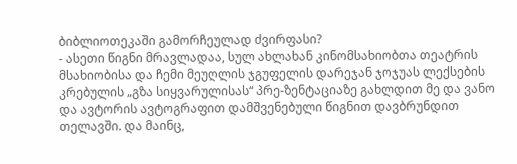ბიბლიოთეკაში გამორჩეულად ძვირფასი?
- ასეთი წიგნი მრავლადაა, სულ ახლახან კინომსახიობთა თეატრის მსახიობისა და ჩემი მეუღლის ჯგუფელის დარეჯან ჯოჯუას ლექსების კრებულის „გზა სიყვარულისას“ პრე-ზენტაციაზე გახლდით მე და ვანო და ავტორის ავტოგრაფით დამშვენებული წიგნით დავბრუნდით თელავში. და მაინც,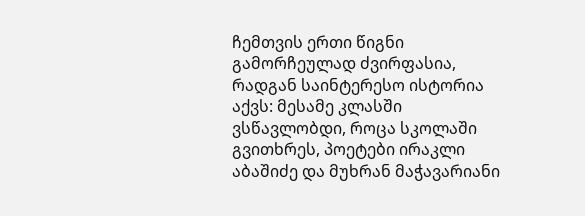ჩემთვის ერთი წიგნი გამორჩეულად ძვირფასია, რადგან საინტერესო ისტორია აქვს: მესამე კლასში ვსწავლობდი, როცა სკოლაში გვითხრეს, პოეტები ირაკლი აბაშიძე და მუხრან მაჭავარიანი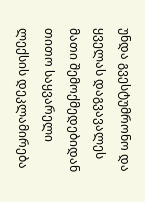უნდა გვესტუმრონო და ყველას დაგვავალეს მათი შემოქმედებიდან თითო საყვარელი ლექსის დეკლამირება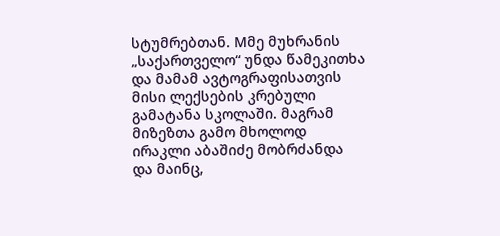სტუმრებთან. Mმე მუხრანის „საქართველო“ უნდა წამეკითხა და მამამ ავტოგრაფისათვის მისი ლექსების კრებული გამატანა სკოლაში. მაგრამ მიზეზთა გამო მხოლოდ ირაკლი აბაშიძე მობრძანდა და მაინც,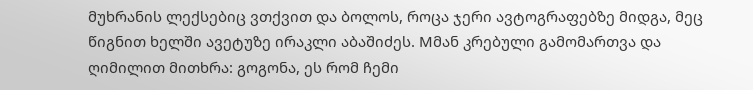მუხრანის ლექსებიც ვთქვით და ბოლოს, როცა ჯერი ავტოგრაფებზე მიდგა, მეც წიგნით ხელში ავეტუზე ირაკლი აბაშიძეს. Mმან კრებული გამომართვა და ღიმილით მითხრა: გოგონა, ეს რომ ჩემი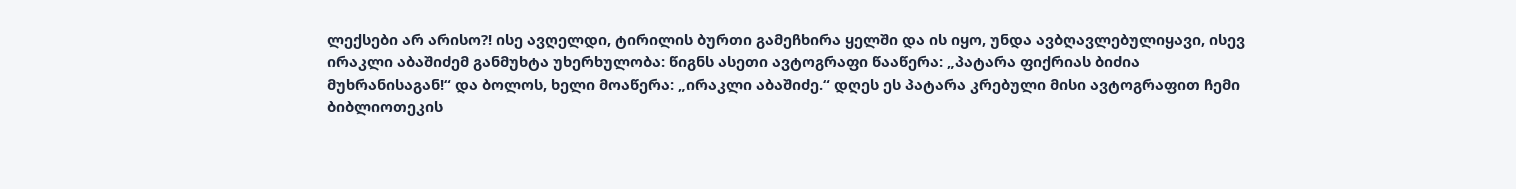ლექსები არ არისო?! ისე ავღელდი, ტირილის ბურთი გამეჩხირა ყელში და ის იყო, უნდა ავბღავლებულიყავი, ისევ ირაკლი აბაშიძემ განმუხტა უხერხულობა: წიგნს ასეთი ავტოგრაფი წააწერა: „პატარა ფიქრიას ბიძია მუხრანისაგან!“ და ბოლოს, ხელი მოაწერა: „ირაკლი აბაშიძე.“ დღეს ეს პატარა კრებული მისი ავტოგრაფით ჩემი ბიბლიოთეკის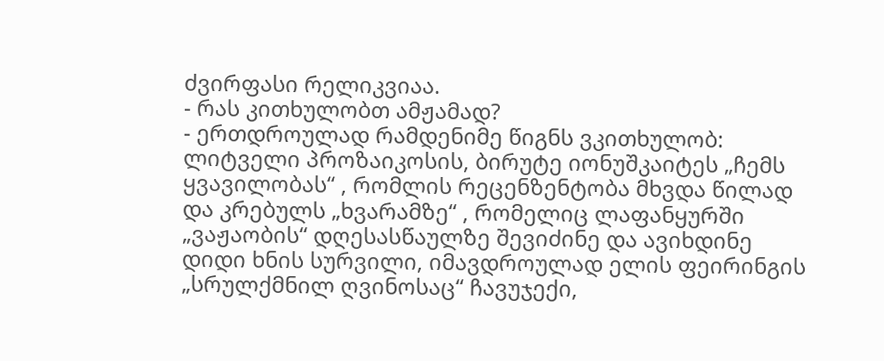ძვირფასი რელიკვიაა.
- რას კითხულობთ ამჟამად?
- ერთდროულად რამდენიმე წიგნს ვკითხულობ: ლიტველი პროზაიკოსის, ბირუტე იონუშკაიტეს „ჩემს ყვავილობას“ , რომლის რეცენზენტობა მხვდა წილად და კრებულს „ხვარამზე“ , რომელიც ლაფანყურში „ვაჟაობის“ დღესასწაულზე შევიძინე და ავიხდინე დიდი ხნის სურვილი, იმავდროულად ელის ფეირინგის „სრულქმნილ ღვინოსაც“ ჩავუჯექი,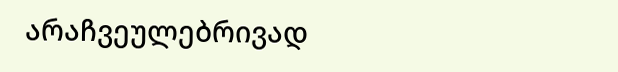არაჩვეულებრივად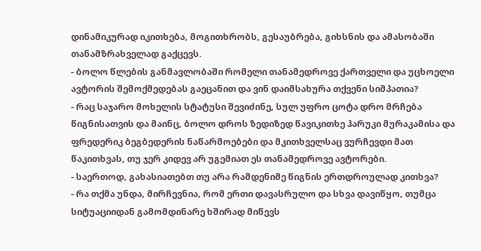დინამიკურად იკითხება, მოგითხრობს, გესაუბრება, გიხსნის და ამასობაში თანამზრახველად გაქცევს.
- ბოლო წლების განმავლობაში რომელი თანამედროვე ქართველი და უცხოელი ავტორის შემოქმედებას გაეცანით და ვინ დაიმსახურა თქვენი სიმპათია?
- რაც საჯარო მოხელის სტატუსი შევიძინე, სულ უფრო ცოტა დრო მრჩება წიგნისათვის და მაინც, ბოლო დროს ზედიზედ წავიკითხე ჰარუკი მურაკამისა და ფრედერიკ ბეგბედერის ნაწარმოებები და მკითხველსაც ვურჩევდი მათ წაკითხვას, თუ ჯერ კიდევ არ უგემიათ ეს თანამედროვე ავტორები.
- საერთოდ, გახასიათებთ თუ არა რამდენიმე წიგნის ერთდროულად კითხვა?
- რა თქმა უნდა, მირჩევნია, რომ ერთი დავასრულო და სხვა დავიწყო, თუმცა სიტუაციიდან გამომდინარე ხშირად მიწევს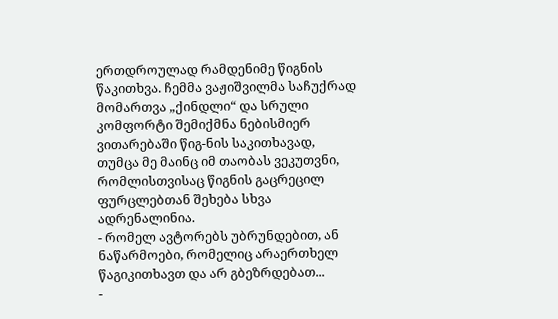ერთდროულად რამდენიმე წიგნის წაკითხვა. ჩემმა ვაჟიშვილმა საჩუქრად მომართვა „ქინდლი“ და სრული კომფორტი შემიქმნა ნებისმიერ ვითარებაში წიგ-ნის საკითხავად, თუმცა მე მაინც იმ თაობას ვეკუთვნი, რომლისთვისაც წიგნის გაცრეცილ ფურცლებთან შეხება სხვა ადრენალინია.
- რომელ ავტორებს უბრუნდებით, ან ნაწარმოები, რომელიც არაერთხელ წაგიკითხავთ და არ გბეზრდებათ...
-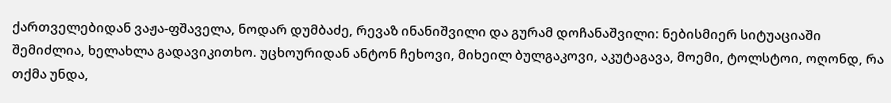ქართველებიდან ვაჟა-ფშაველა, ნოდარ დუმბაძე, რევაზ ინანიშვილი და გურამ დოჩანაშვილი: ნებისმიერ სიტუაციაში შემიძლია, ხელახლა გადავიკითხო. უცხოურიდან ანტონ ჩეხოვი, მიხეილ ბულგაკოვი, აკუტაგავა, მოემი, ტოლსტოი, ოღონდ, რა თქმა უნდა,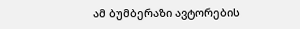ამ ბუმბერაზი ავტორების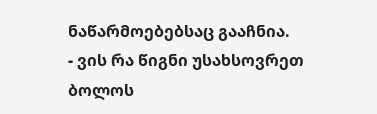ნაწარმოებებსაც გააჩნია.
- ვის რა წიგნი უსახსოვრეთ ბოლოს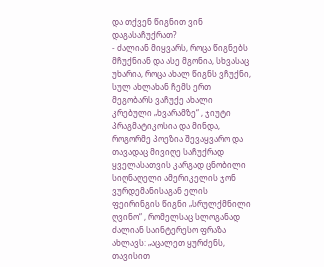და თქვენ წიგნით ვინ დაგასაჩუქრათ?
- ძალიან მიყვარს, როცა წიგნებს მჩუქნიან და ასე მგონია, სხვასაც უხარია, როცა ახალ წიგნს ვჩუქნი, სულ ახლახან ჩემს ერთ მეგობარს ვაჩუქე ახალი კრებული „ხვარამზე“ , ჯიუტი პრაგმატიკოსია და მინდა, როგორმე პოეზია შევაყვარო და თავადაც მივიღე საჩუქრად ყველასათვის კარგად ცნობილი სიღნაღელი ამერიკელის ჯონ ვურდემანისაგან ელის ფეირინგის წიგნი „სრულქმნილი ღვინო“ , რომელსაც სლოგანად ძალიან საინტერესო ფრაზა ახლავს: „აცალეთ ყურძენს, თავისით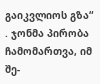გაიკვლიოს გზა“ . ჯონმა პირობა ჩამომართვა, იმ შე-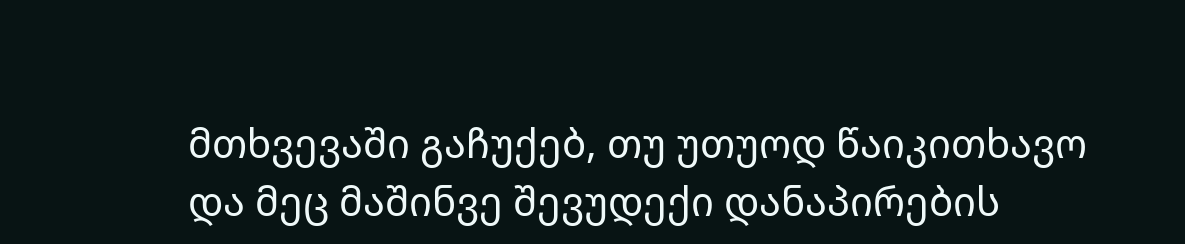მთხვევაში გაჩუქებ, თუ უთუოდ წაიკითხავო და მეც მაშინვე შევუდექი დანაპირების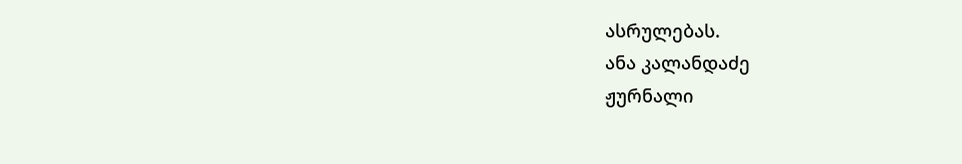ასრულებას.
ანა კალანდაძე
ჟურნალი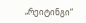„რეიტინგი“